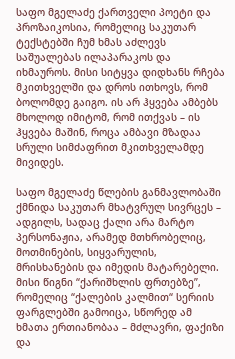საფო მგელაძე ქართველი პოეტი და პროზაიკოსია, რომელიც საკუთარ ტექსტებში ჩუმ ხმას აძლევს საშუალებას ილაპარაკოს და იხმაუროს. მისი სიტყვა დიდხანს რჩება მკითხველში და დროს ითხოვს, რომ ბოლომდე გაიგო. ის არ ჰყვება ამბებს მხოლოდ იმიტომ, რომ ითქვას – ის ჰყვება მაშინ, როცა ამბავი მზადაა სრული სიმძაფრით მკითხველამდე მივიდეს.

საფო მგელაძე წლების განმავლობაში ქმნიდა საკუთარ მხატვრულ სივრცეს – ადგილს, სადაც ქალი არა მარტო პერსონაჟია, არამედ მთხრობელიც, მოთმინების, სიყვარულის, მრისხანების და იმედის მატარებელი. მისი წიგნი “ქარიშხლის ფრთებზე”, რომელიც “ქალების კალმით“ სერიის ფარგლებში გამოიცა, სწორედ ამ ხმათა ერთიანობაა – მძლავრი, ფაქიზი და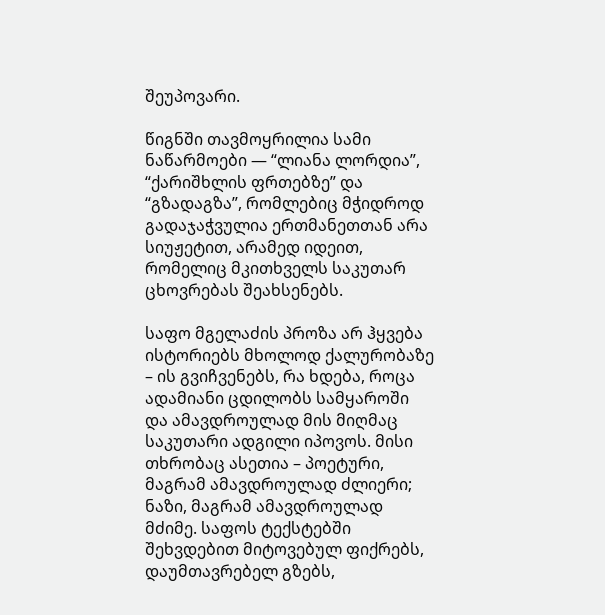შეუპოვარი.

წიგნში თავმოყრილია სამი ნაწარმოები — “ლიანა ლორდია”, “ქარიშხლის ფრთებზე” და “გზადაგზა”, რომლებიც მჭიდროდ გადაჯაჭვულია ერთმანეთთან არა სიუჟეტით, არამედ იდეით, რომელიც მკითხველს საკუთარ ცხოვრებას შეახსენებს.

საფო მგელაძის პროზა არ ჰყვება ისტორიებს მხოლოდ ქალურობაზე – ის გვიჩვენებს, რა ხდება, როცა ადამიანი ცდილობს სამყაროში და ამავდროულად მის მიღმაც საკუთარი ადგილი იპოვოს. მისი თხრობაც ასეთია – პოეტური, მაგრამ ამავდროულად ძლიერი; ნაზი, მაგრამ ამავდროულად მძიმე. საფოს ტექსტებში შეხვდებით მიტოვებულ ფიქრებს, დაუმთავრებელ გზებს,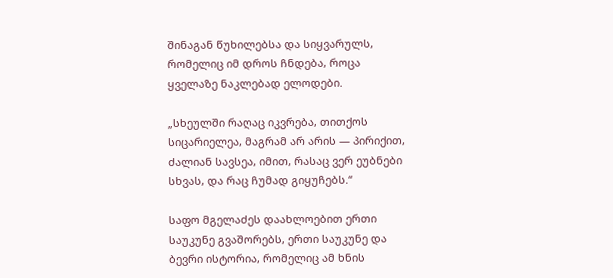შინაგან წუხილებსა და სიყვარულს, რომელიც იმ დროს ჩნდება, როცა ყველაზე ნაკლებად ელოდები.

„სხეულში რაღაც იკვრება, თითქოს სიცარიელეა, მაგრამ არ არის — პირიქით, ძალიან სავსეა, იმით, რასაც ვერ ეუბნები სხვას, და რაც ჩუმად გიყუჩებს.“

საფო მგელაძეს დაახლოებით ერთი საუკუნე გვაშორებს, ერთი საუკუნე და ბევრი ისტორია, რომელიც ამ ხნის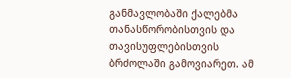განმავლობაში ქალებმა თანასწორობისთვის და თავისუფლებისთვის ბრძოლაში გამოვიარეთ. ამ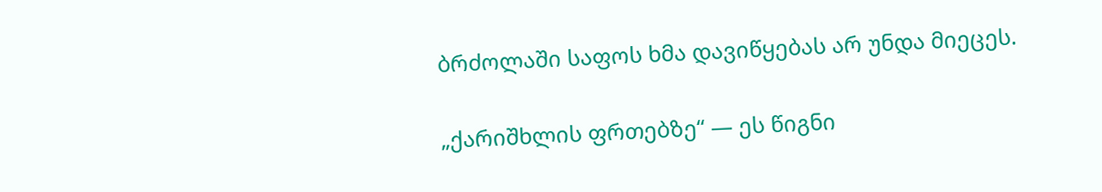ბრძოლაში საფოს ხმა დავიწყებას არ უნდა მიეცეს.

„ქარიშხლის ფრთებზე“ — ეს წიგნი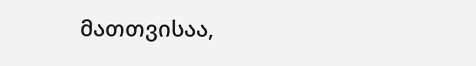მათთვისაა,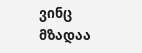ვინც მზადაა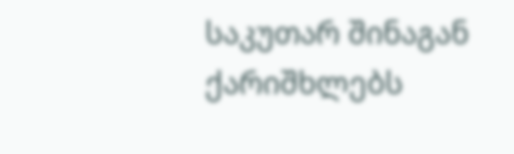საკუთარ შინაგან ქარიშხლებს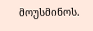მოუსმინოს.